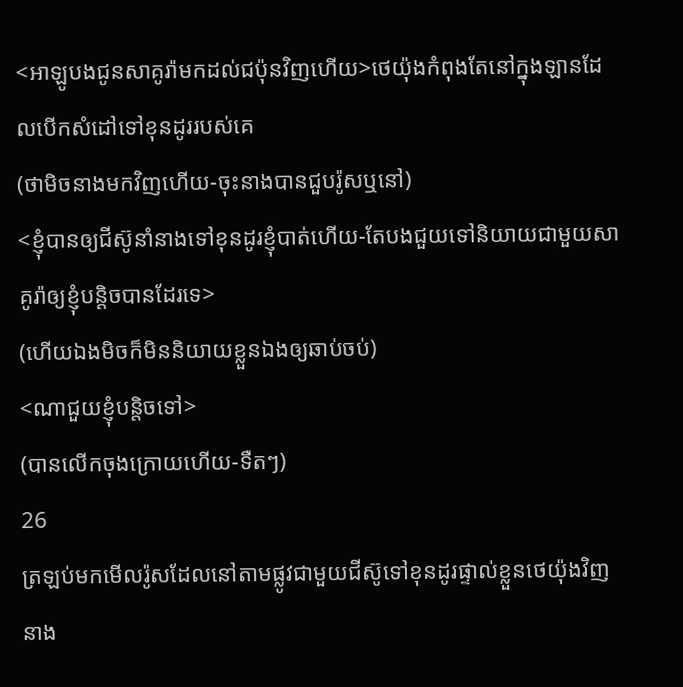<អាឡូបងជូនសាគូរ៉ាមកដល់ជប៉ុនវិញហើយ>ថេយ៉ុងកំពុងតែនៅក្នុងឡានដែលបើកសំដៅទៅខុនដូររបស់គេ
(ថាមិចនាងមកវិញហើយ-ចុះនាងបានជួបរ៉ូសឬនៅ)
<ខ្ញុំបានឲ្យជីស៊ូនាំនាងទៅខុនដូរខ្ញុំបាត់ហើយ-តែបងជួយទៅនិយាយជាមួយសាគូរ៉ាឲ្យខ្ញុំបន្តិចបានដែរទេ>
(ហើយឯងមិចក៏មិននិយាយខ្លួនឯងឲ្យឆាប់ចប់)
<ណាជួយខ្ញុំបន្តិចទៅ>
(បានលើកចុងក្រោយហើយ-ទឺតៗ)
26
ត្រឡប់មកមើលរ៉ូសដែលនៅតាមផ្លូវជាមួយជីស៊ូទៅខុនដូរផ្ទាល់ខ្លួនថេយ៉ុងវិញនាង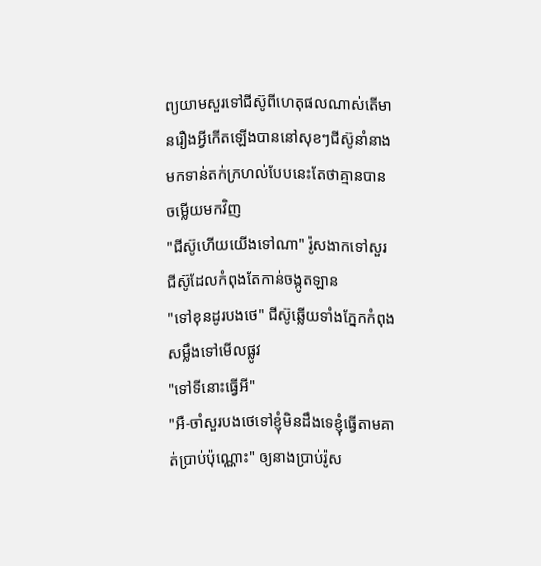ព្យយាមសួរទៅជីស៊ូពីហេតុផលណាស់តើមានរឿងអ្វីកើតឡើងបាននៅសុខៗជីស៊ូនាំនាងមកទាន់តក់ក្រហល់បែបនេះតែថាគ្មានបានចម្លើយមកវិញ
"ជីស៊ូហើយយើងទៅណា" រ៉ូសងាកទៅសួរជីស៊ូដែលកំពុងតែកាន់ចង្កូតឡាន
"ទៅខុនដូរបងថេ" ជីស៊ូឆ្លើយទាំងភ្នែកកំពុងសម្លឹងទៅមើលផ្លូវ
"ទៅទីនោះធ្វើអី"
"អឺ-ចាំសួរបងថេទៅខ្ញុំមិនដឹងទេខ្ញុំធ្វើតាមគាត់ប្រាប់ប៉ុណ្ណោះ" ឲ្យនាងប្រាប់រ៉ូស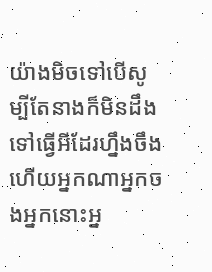យ៉ាងមិចទៅបើសូម្បីតែនាងក៏មិនដឹងទៅធ្វើអីដែរហ្នឹងចឹងហើយអ្នកណាអ្នកចងអ្នកនោះអ្ន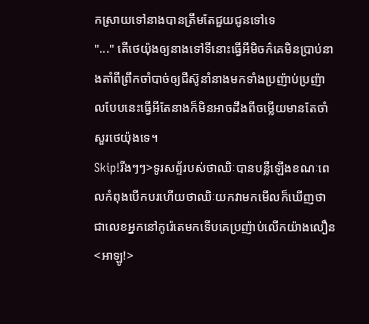កស្រាយទៅនាងបានត្រឹមតែជួយជូនទៅទេ
"..." តើថេយ៉ុងឲ្យនាងទៅទីនោះធ្វើអីមិចក៌គេមិនប្រាប់នាងតាំពីព្រឹកចាំបាច់ឲ្យជីស៊ូនាំនាងមកទាំងប្រញ៉ាប់ប្រញ៉ាលបែបនេះធ្វើអីតែនាងក៏មិនអាចដឹងពីចម្លើយមានតែចាំសួរថេយ៉ុងទេ។
Skip!រីងៗៗ>ទូរសព្ទ័របស់ថាឈិៈបានបន្លឺឡើងខណៈពេលកំពុងបើកបរហើយថាឈិៈយកវាមកមើលក៏ឃើញថាជាលេខអ្នកនៅកូរ៉េតេមកទើបគេប្រញ៉ាប់លើកយ៉ាងលឿន
<អាឡូ!>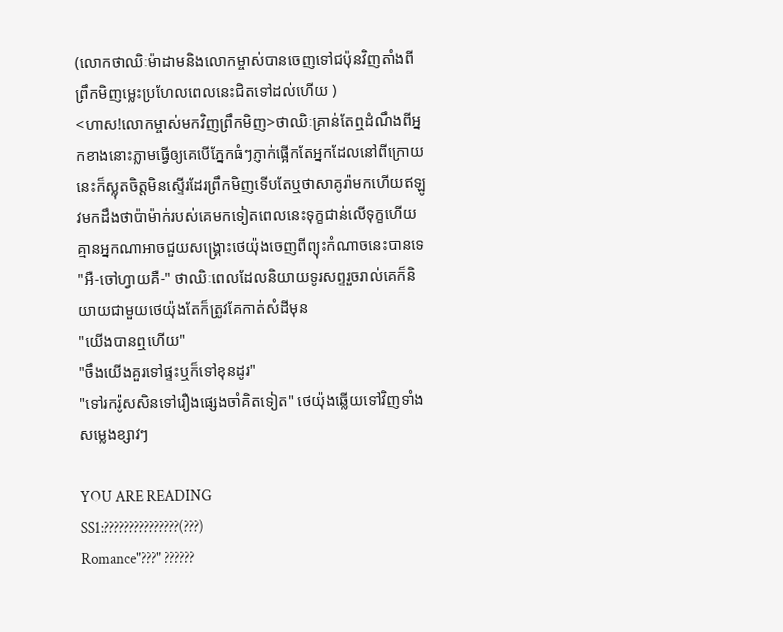(លោកថាឈិៈម៉ាដាមនិងលោកម្ចាស់បានចេញទៅជប៉ុនវិញតាំងពីព្រឹកមិញម្លេះប្រហែលពេលនេះជិតទៅដល់ហើយ )
<ហាស!លោកម្ចាស់មកវិញព្រឹកមិញ>ថាឈិៈគ្រាន់តែឮដំណឹងពីអ្នកខាងនោះភ្លាមធ្វើឲ្យគេបើភ្នែកធំៗភ្ញាក់ផ្អើកតែអ្នកដែលនៅពីក្រោយនេះក៏ស្លុតចិត្តមិនស្ទើរដែរព្រឹកមិញទើបតែឬថាសាគូរ៉ាមកហើយឥឡូវមកដឹងថាប៉ាម៉ាក់របស់គេមកទៀតពេលនេះទុក្ខជាន់លើទុក្ខហើយគ្មានអ្នកណាអាចជួយសង្គ្រោះថេយ៉ុងចេញពីព្យុះកំណាចនេះបានទេ
"អឺ-ចៅហ្វាយគឺ-" ថាឈិៈពេលដែលនិយាយទូរសព្ទរួចរាល់គេក៏និយាយជាមួយថេយ៉ុងតែក៏ត្រូវគែកាត់សំដីមុន
"យើងបានឮហើយ"
"ចឹងយើងគួរទៅផ្ទះឬក៏ទៅខុនដូរ"
"ទៅរករ៉ូសសិនទៅរឿងផ្សេងចាំគិតទៀត" ថេយ៉ុងឆ្លើយទៅវិញទាំងសម្លេងខ្សាវៗ

YOU ARE READING
SS1:???????????????(???)
Romance"???" ??????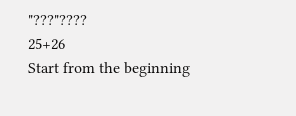"???"????
25+26
Start from the beginning